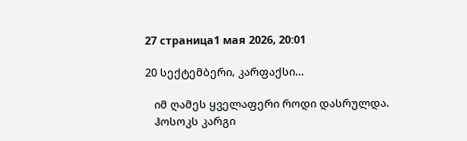27 страница1 мая 2026, 20:01

20 სექტემბერი, კარფაქსი...

   იმ ღამეს ყველაფერი როდი დასრულდა.
   ჰოსოკს კარგი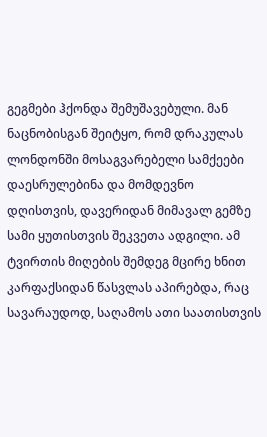გეგმები ჰქონდა შემუშავებული. მან ნაცნობისგან შეიტყო, რომ დრაკულას ლონდონში მოსაგვარებელი სამქეები დაესრულებინა და მომდევნო დღისთვის, დავერიდან მიმავალ გემზე სამი ყუთისთვის შეკვეთა ადგილი. ამ ტვირთის მიღების შემდეგ მცირე ხნით კარფაქსიდან წასვლას აპირებდა, რაც სავარაუდოდ, საღამოს ათი საათისთვის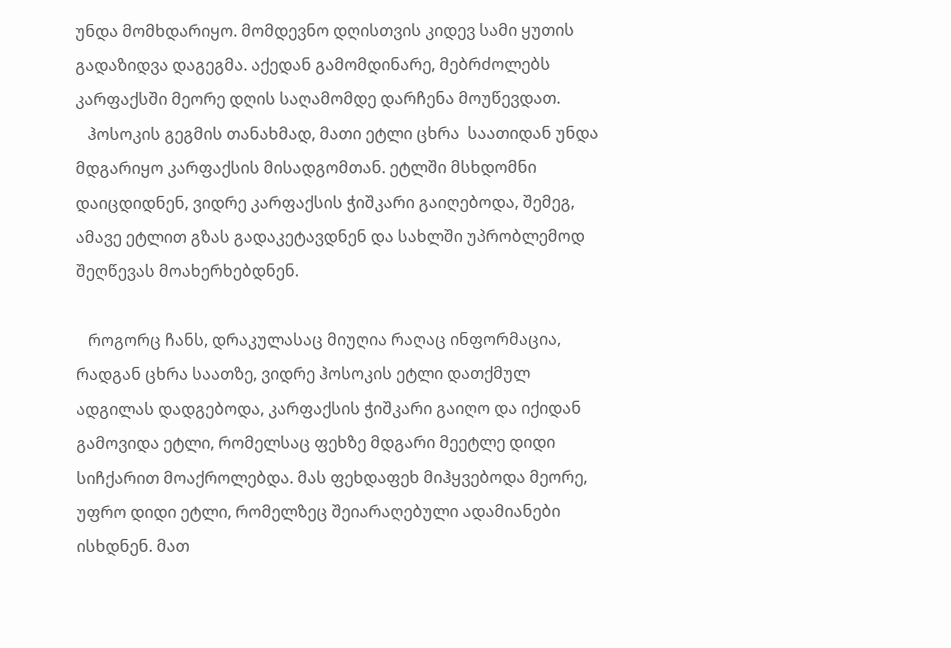უნდა მომხდარიყო. მომდევნო დღისთვის კიდევ სამი ყუთის გადაზიდვა დაგეგმა. აქედან გამომდინარე, მებრძოლებს კარფაქსში მეორე დღის საღამომდე დარჩენა მოუწევდათ.
   ჰოსოკის გეგმის თანახმად, მათი ეტლი ცხრა  საათიდან უნდა მდგარიყო კარფაქსის მისადგომთან. ეტლში მსხდომნი დაიცდიდნენ, ვიდრე კარფაქსის ჭიშკარი გაიღებოდა, შემეგ, ამავე ეტლით გზას გადაკეტავდნენ და სახლში უპრობლემოდ შეღწევას მოახერხებდნენ.

   როგორც ჩანს, დრაკულასაც მიუღია რაღაც ინფორმაცია, რადგან ცხრა საათზე, ვიდრე ჰოსოკის ეტლი დათქმულ ადგილას დადგებოდა, კარფაქსის ჭიშკარი გაიღო და იქიდან გამოვიდა ეტლი, რომელსაც ფეხზე მდგარი მეეტლე დიდი სიჩქარით მოაქროლებდა. მას ფეხდაფეხ მიჰყვებოდა მეორე, უფრო დიდი ეტლი, რომელზეც შეიარაღებული ადამიანები ისხდნენ. მათ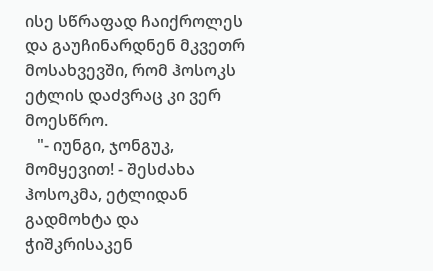ისე სწრაფად ჩაიქროლეს და გაუჩინარდნენ მკვეთრ მოსახვევში, რომ ჰოსოკს ეტლის დაძვრაც კი ვერ მოესწრო.
   "- იუნგი, ჯონგუკ, მომყევით! - შესძახა ჰოსოკმა, ეტლიდან გადმოხტა და ჭიშკრისაკენ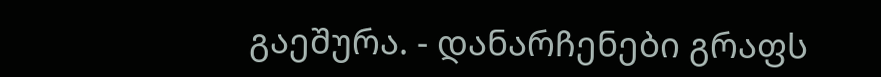გაეშურა. - დანარჩენები გრაფს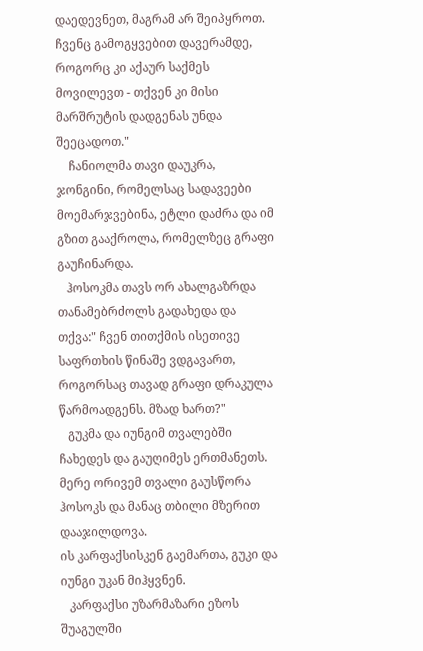დაედევნეთ, მაგრამ არ შეიპყროთ. ჩვენც გამოგყვებით დავერამდე, როგორც კი აქაურ საქმეს მოვილევთ - თქვენ კი მისი მარშრუტის დადგენას უნდა შეეცადოთ."
    ჩანიოლმა თავი დაუკრა, ჯონგინი, რომელსაც სადავეები მოემარჯვებინა, ეტლი დაძრა და იმ გზით გააქროლა, რომელზეც გრაფი გაუჩინარდა.
   ჰოსოკმა თავს ორ ახალგაზრდა თანამებრძოლს გადახედა და თქვა:" ჩვენ თითქმის ისეთივე საფრთხის წინაშე ვდგავართ, როგორსაც თავად გრაფი დრაკულა წარმოადგენს. მზად ხართ?"
   გუკმა და იუნგიმ თვალებში ჩახედეს და გაუღიმეს ერთმანეთს. მერე ორივემ თვალი გაუსწორა ჰოსოკს და მანაც თბილი მზერით დააჯილდოვა.
ის კარფაქსისკენ გაემართა, გუკი და იუნგი უკან მიჰყვნენ.
   კარფაქსი უზარმაზარი ეზოს შუაგულში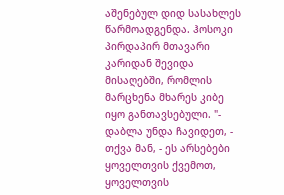აშენებულ დიდ სასახლეს წარმოადგენდა. ჰოსოკი პირდაპირ მთავარი კარიდან შევიდა მისაღებში, რომლის მარცხენა მხარეს კიბე იყო განთავსებული. "- დაბლა უნდა ჩავიდეთ, - თქვა მან, - ეს არსებები ყოველთვის ქვემოთ, ყოველთვის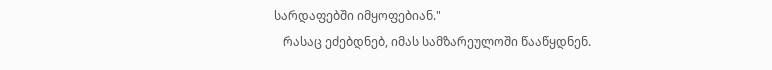სარდაფებში იმყოფებიან."
   რასაც ეძებდნებ, იმას სამზარეულოში წააწყდნენ.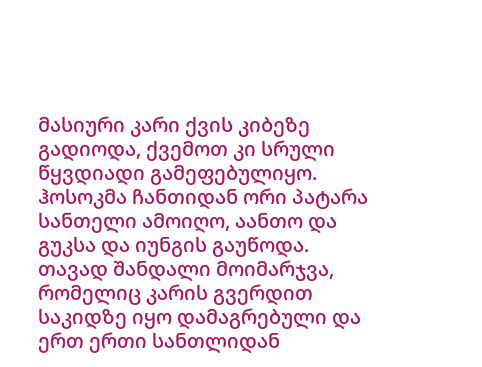მასიური კარი ქვის კიბეზე გადიოდა, ქვემოთ კი სრული წყვდიადი გამეფებულიყო. ჰოსოკმა ჩანთიდან ორი პატარა სანთელი ამოიღო, აანთო და გუკსა და იუნგის გაუწოდა. თავად შანდალი მოიმარჯვა, რომელიც კარის გვერდით საკიდზე იყო დამაგრებული და ერთ ერთი სანთლიდან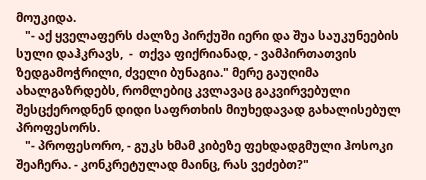მოუკიდა.
   "- აქ ყველაფერს ძალზე პირქუში იერი და შუა საუკუნეების სული დაჰკრავს,  -  თქვა ფიქრიანად, - ვამპირთათვის ზედგამოჭრილი, ძველი ბუნაგია." მერე გაუღიმა ახალგაზრდებს, რომლებიც კვლავაც გაკვირვებული შესცქეროდნენ დიდი საფრთხის მიუხედავად გახალისებულ პროფესორს.
   "- პროფესორო, - გუკს ხმამ კიბეზე ფეხდადგმული ჰოსოკი შეაჩერა. - კონკრეტულად მაინც, რას ვეძებთ?"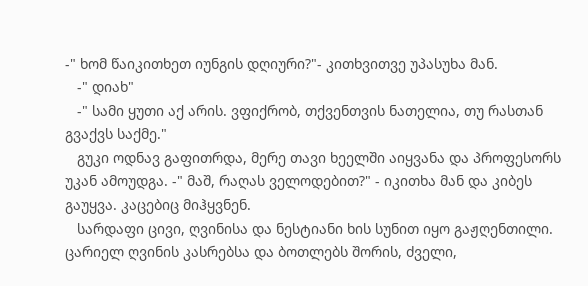-" ხომ წაიკითხეთ იუნგის დღიური?"- კითხვითვე უპასუხა მან.
   -" დიახ"
   -" სამი ყუთი აქ არის. ვფიქრობ, თქვენთვის ნათელია, თუ რასთან გვაქვს საქმე."
   გუკი ოდნავ გაფითრდა, მერე თავი ხეელში აიყვანა და პროფესორს უკან ამოუდგა. -" მაშ, რაღას ველოდებით?" - იკითხა მან და კიბეს გაუყვა. კაცებიც მიჰყვნენ.
   სარდაფი ცივი, ღვინისა და ნესტიანი ხის სუნით იყო გაჟღენთილი. ცარიელ ღვინის კასრებსა და ბოთლებს შორის, ძველი,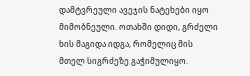დამტვრეული ავეჯის ნატეხები იყო მიმობნეული. ოთახში დიდი, გრძელი ხის მაგიდა იდგა, რომელიც მის მთელ სიგრძეზე გაჭიმულიყო.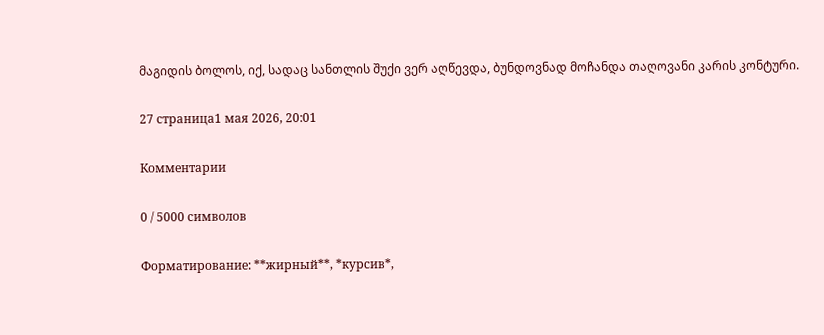მაგიდის ბოლოს, იქ, სადაც სანთლის შუქი ვერ აღწევდა, ბუნდოვნად მოჩანდა თაღოვანი კარის კონტური.

27 страница1 мая 2026, 20:01

Комментарии

0 / 5000 символов

Форматирование: **жирный**, *курсив*,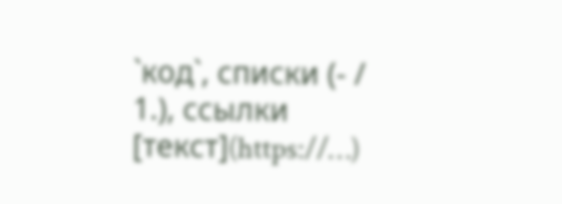`код`, списки (- / 1.), ссылки [текст](https://…)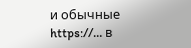и обычные https://… в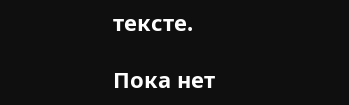тексте.

Пока нет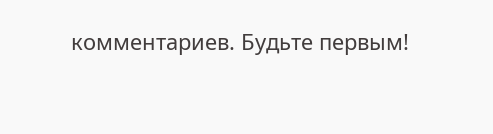комментариев. Будьте первым!